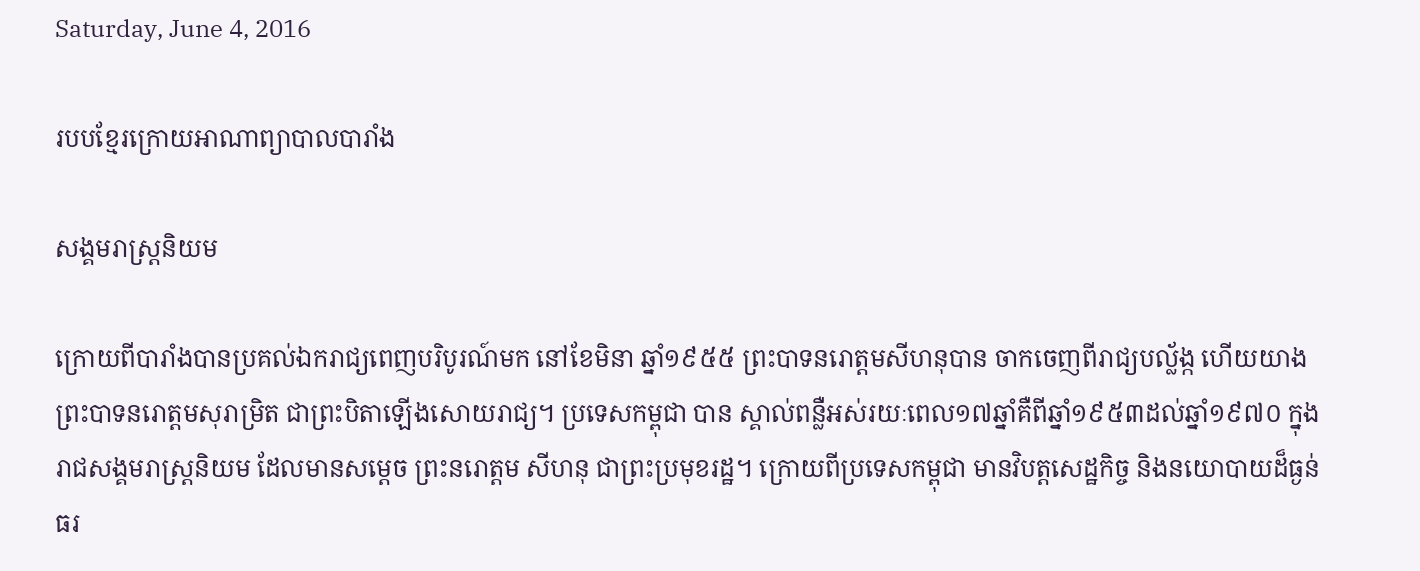Saturday, June 4, 2016

របបខ្មែរក្រោយអាណាព្យាបាលបារាំង

សង្គមរាស្ត្រនិយម

ក្រោយពីបារាំងបានប្រគល់ឯករាជ្យពេញបរិបូរណ៍មក នៅខែមិនា ឆ្នាំ១៩៥៥ ព្រះបាទនរោត្តមសីហនុបាន ចាកចេញពីរាជ្យបល្ល័ង្ក ហើយយាងព្រះបាទនរោត្តមសុរាម្រិត ជាព្រះបិតាឡើងសោយរាជ្យ។ ប្រទេសកម្ពុជា បាន ស្គាល់ពន្លឺអស់រយៈពេល១៧ឆ្នាំគឺពីឆ្នាំ១៩៥៣ដល់ឆ្នាំ១៩៧០ ក្នុងរាជសង្គមរាស្ត្រនិយម ដែលមានសម្តេច ព្រះនរោត្តម សីហនុ ជាព្រះប្រមុខរដ្ឋ។ ក្រោយពីប្រទេសកម្ពុជា មានវិបត្តសេដ្ឋកិច្ច និងនយោបាយដ៏ធ្ងន់ធរ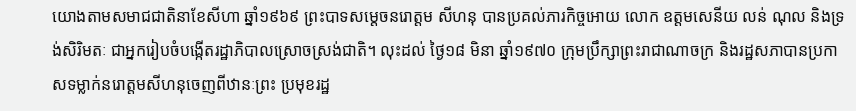យោងតាមសមាជជាតិនាខែសីហា ឆ្នាំ១៩៦៩ ព្រះបាទសម្តេចនរោត្តម សីហនុ បានប្រគល់ភារកិច្ចអោយ លោក ឧត្តមសេនីយ លន់ ណុល និងទ្រង់សិរិមតៈ ជាអ្នករៀបចំបង្កើតរដ្ឋាភិបាលស្រោចស្រង់ជាតិ។ លុះដល់ ថ្ងៃ១៨ មិនា ឆ្នាំ១៩៧០ ក្រុមប្រឹក្សាព្រះរាជាណាចក្រ និងរដ្ឋសភាបានប្រកាសទម្លាក់នរោត្តមសីហនុចេញពីឋានៈព្រះ ប្រមុខរដ្ឋ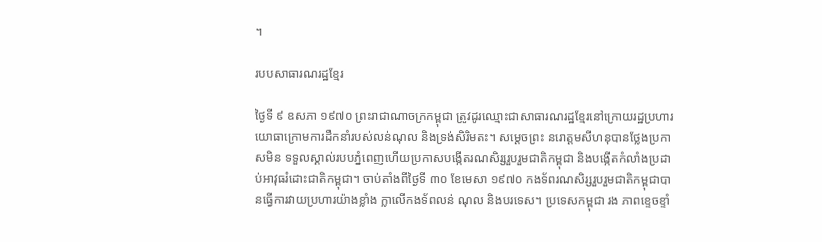។

របបសាធារណរដ្ឋខ្មែរ

ថ្ងៃទី ៩ ឧសភា ១៩៧០ ព្រះរាជាណាចក្រកម្ពុជា ត្រូវដូរឈ្មោះជាសាធារណរដ្ឋខ្មែរនៅក្រោយរដ្ឋប្រហារ យោធាក្រោមការដឺកនាំរបស់លន់ណុល និងទ្រង់សិរិមតះ។ សម្តេចព្រះ នរោត្តមសីហនុបានថ្លែងប្រកាសមិន ទទួលស្គាល់របបភ្នំពេញហើយប្រកាសបង្កើតរណសិរ្សរួបរួមជាតិកម្ពុជា និងបង្កើតកំលាំងប្រដាប់អាវុធរំដោះជាតិកម្ពុជា។ ចាប់តាំងពីថ្ងៃទី ៣០ ខែមេសា ១៩៧០ កងទ័ពរណសិរ្សរួបរួមជាតិកម្ពុជាបានធ្វើការវាយប្រហារយ៉ាងខ្លាំង ក្លាលើកងទ័ពលន់ ណុល និងបរទេស។ ប្រទេសកម្ពុជា រង ភាពខ្ទេចខ្ទាំ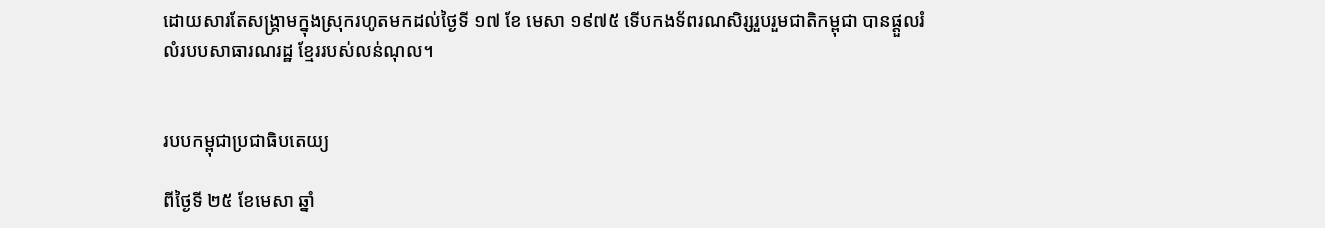ដោយសារតែសង្គ្រាមក្នុងស្រុករហូតមកដល់ថ្ងៃទី ១៧ ខែ មេសា ១៩៧៥ ទើបកងទ័ពរណសិរ្សរួបរួមជាតិកម្ពុជា បានផ្តួលរំលំរបបសាធារណរដ្ឋ ខ្មែររបស់លន់ណុល។


របបកម្ពុជាប្រជាធិបតេយ្យ

ពីថ្ងៃទី ២៥ ខែមេសា ឆ្នាំ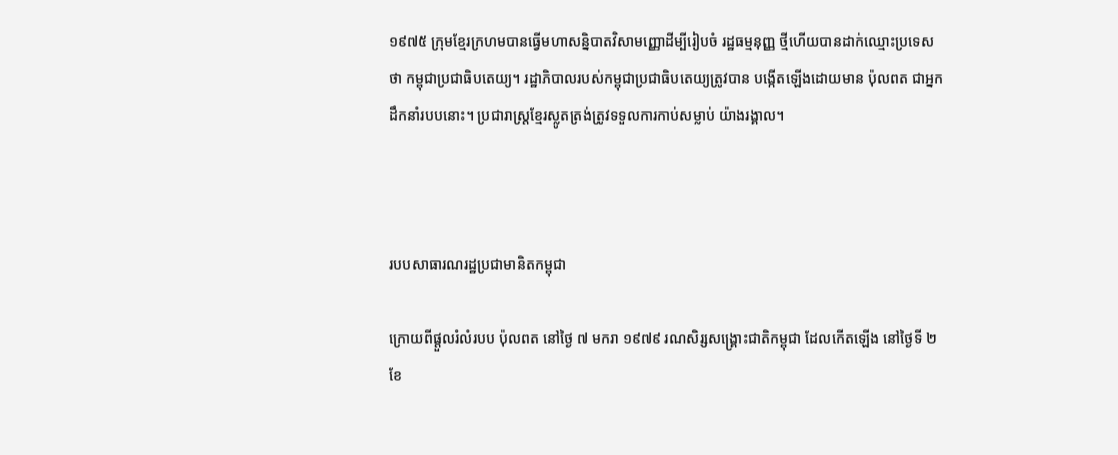១៩៧៥ ក្រុមខ្មែរក្រហមបានធ្វើមហាសន្និបាតវិសាមញ្ញោដីម្បីរៀបចំ រដ្ឋធម្មនុញ្ញ ថ្មីហើយបានដាក់ឈ្មោះប្រទេសថា កម្ពុជាប្រជាធិបតេយ្យ។ រដ្ឋាភិបាលរបស់កម្ពុជាប្រជាធិបតេយ្យត្រូវបាន បង្កើតឡើងដោយមាន ប៉ុលពត ជាអ្នកដឹកនាំរបបនោះ។ ប្រជារាស្ត្រខ្មែរស្លូតត្រង់ត្រូវទទួលការកាប់សម្លាប់ យ៉ាងរង្គាល។



របបសាធារណរដ្ឋប្រជាមានិតកម្ពុជា

ក្រោយពីផ្តួលរំលំរបប ប៉ុលពត នៅថ្ងៃ ៧ មករា ១៩៧៩ រណសិរ្សសង្គ្រោះជាតិកម្ពុជា ដែលកើតឡើង នៅថ្ងៃទី ២ ខែ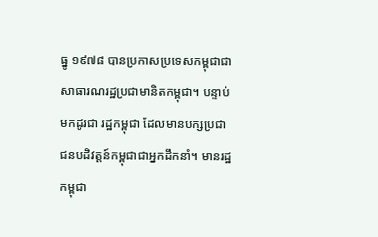ធ្នូ ១៩៧៨ បានប្រកាសប្រទេសកម្ពុជាជាសាធារណរដ្ឋប្រជាមានិតកម្ពុជា។ បន្ទាប់មកដូរជា រដ្ឋកម្ពុជា ដែលមានបក្សប្រជាជនបដិវត្តន៍កម្ពុជាជាអ្នកដឹកនាំ។ មានរដ្ឋកម្ពុជា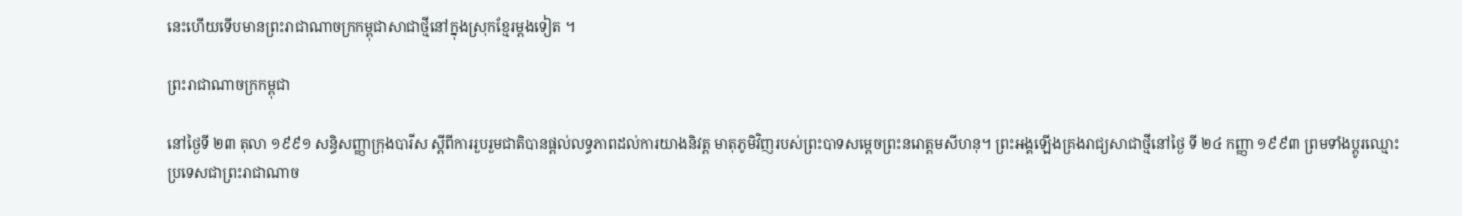នេះហើយទើបមានព្រះរាជាណាចក្រកម្ពុជាសាជាថ្មីនៅក្នុងស្រុកខ្មែរម្ដងទៀត ។

ព្រះរាជាណាចក្រកម្ពុជា

នៅថ្ងៃទី ២៣ តុលា ១៩៩១ សន្ធិសញ្ញាក្រុងបារីស ស្តីពីការរួបរួមជាតិបានផ្តល់លទ្ធភាពដល់ការយាងនិវត្ត មាតុភូមិវិញរបស់ព្រះបាទសម្តេចព្រះនរោត្តមសីហនុ។ ព្រះអង្គឡើងគ្រងរាជ្យសាជាថ្មីនៅថ្ងៃ ទី ២៤ កញ្ញា ១៩៩៣ ព្រមទាំងប្តូរឈ្មោះប្រទេសជាព្រះរាជាណាច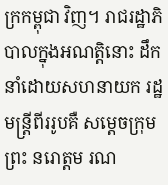ក្រកម្ពុជា វិញ។ រាជរដ្ឋាភិបាលក្នុងអណត្តិនោះ ដឹកនាំដោយសហនាយក រដ្ឋមន្ត្រីពីររូបគឺ សម្តេចក្រុមព្រះ នរោត្តម រណ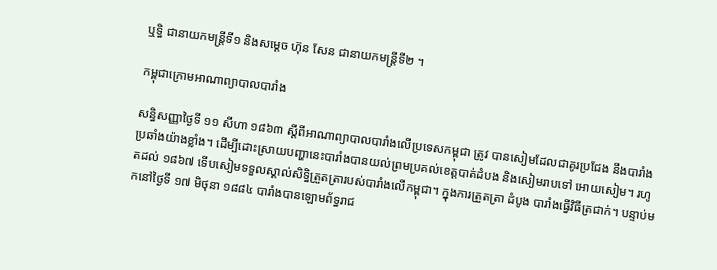ឬទ្ធិ ជានាយកមន្ត្រីទី១ និងសម្តេច ហ៊ុន សែន ជានាយកមន្ត្រីទី២ ។

កម្ពុជាក្រោមអាណាព្យាបាលបារាំង

សន្ធិសញ្ញាថ្ងៃទី ១១ សីហា ១៨៦៣ ស្តីពីអាណាព្យាបាលបារាំងលើប្រទេសកម្ពុជា ត្រូវ បានសៀមដែលជាគូរប្រជែង នឹងបារាំងប្រឆាំងយ៉ាងខ្លាំង។ ដើម្បីដោះស្រាយបញ្ហានេះបារាំងបានយល់ព្រមប្រគល់ខេត្តបាត់ដំបង និងសៀមរាបទៅ អោយសៀម។ រហូតដល់ ១៨៦៧ ទើបសៀមទទួលស្គាល់សិទ្ធិត្រួតត្រារបស់បារាំងលើកម្ពុជា។ ក្នុងការត្រួតត្រា ដំបូង បារាំងធ្វើវិធីត្រជាក់។ បន្ទាប់មកនៅថ្ងៃទី ១៧ មិថុនា ១៨៨៤ បារាំងបានឡោមព័ទ្ធរាជ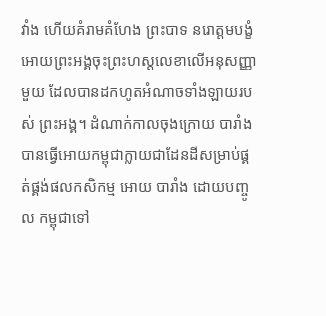វាំង ហើយគំរាមគំហែង ព្រះបាទ នរោត្តមបង្ខំអោយព្រះអង្គចុះព្រះហស្តលេខាលើអនុសញ្ញាមួយ ដែលបានដកហូតអំណាចទាំងឡាយរបស់ ព្រះអង្គ។ ដំណាក់កាលចុងក្រោយ បារាំងបានធ្វើអោយកម្ពុជាក្លាយជាដែនដីសម្រាប់ផ្គត់ផ្គង់ផលកសិកម្ម អោយ បារាំង ដោយបញ្ចូល កម្ពុជាទៅ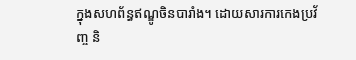ក្នុងសហព័ន្ធឥណ្ឌូចិនបារាំង។ ដោយសារការកេងប្រវ័ញ្ច និ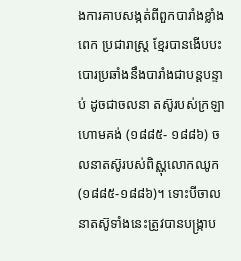ងការគាបសង្កត់ពីពួកបារាំងខ្លាំងពេក ប្រជារាស្ត្រ ខ្មែរបានងើបបះបោរប្រឆាំងនឹងបារាំងជាបន្តបន្ទាប់ ដូចជាចលនា តស៊ូរបស់ក្រឡាហោមគង់ (១៨៨៥- ១៨៨៦) ចលនាតស៊ូរបស់ពិស្ណុលោកឈូក(១៨៨៥-១៨៨៦)។ ទោះបីចាលនាតស៊ូទាំងនេះត្រូវបានបង្ក្រាប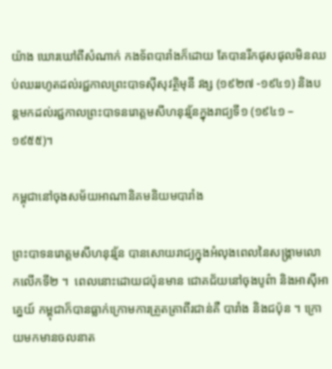យ៉ាង ឃោរឃៅពីសំណាក់ កងទ័ពបារាំងក៏ដោយ តែបានរីកផុសផុលមិនឈប់ឈររហូតដល់រជ្ជកាលព្រះបាទស៊ីសុវត្ថិមុនី វង្ស (១៩២៧ -១៩៤១) និងបន្តមកដល់រជ្ជកាលព្រះបាទនរោត្តមសីហនុវរ្ម័នក្នុងរាជ្យទី១ (១៩៤១ – ១៩៥៥)។

កម្ពុជានៅចុងសម័យអាណានិគមនិយមបារាំង

ព្រះបាទនរោត្តមសីហនុវរ្ម័ន បានសោយរាជ្យក្នុងអំលុងពេលនៃសង្គ្រាមលោកលើកទី២ ។  ពេលនោះដោយជប៉ុនមាន ជោគជ័យនៅចុងបូព៌ា និងអាស៊ីអាគ្នេយ៍ កម្ពុជាក៏បានធ្លាក់ក្រោមការត្រួតត្រាពីរជាន់គឺ បារាំង និងជប៉ុន ។ ក្រោយមកមានចលនាត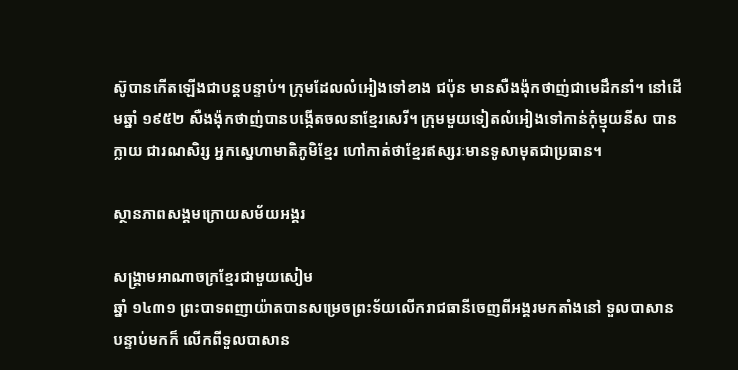ស៊ូបានកើតឡើងជាបន្តបន្ទាប់។ ក្រុមដែលលំអៀងទៅខាង ជប៉ុន មានសឺងង៉ុកថាញ់ជាមេដឹកនាំ។ នៅដើមឆ្នាំ ១៩៥២ សឺងង៉ុកថាញ់បានបង្កើតចលនាខ្មែរសេរី។ ក្រុមមួយទៀតលំអៀងទៅកាន់កុំម្មុយនីស បានក្លាយ ជារណសិរ្ស អ្នកស្នេហាមាតិភូមិខ្មែរ ហៅកាត់ថាខ្មែរឥស្សរៈមានទូសាមុតជាប្រធាន។

ស្ថានភាពសង្គមក្រោយសម័យអង្គរ

សង្គ្រាមអាណាចក្រខ្មែរជាមួយសៀម
ឆ្នាំ ១៤៣១ ព្រះបាទពញាយ៉ាតបានសម្រេចព្រះទ័យលើករាជធានីចេញពីអង្គរមកតាំងនៅ ទួលបាសាន បន្ទាប់មកក៏ លើកពីទួលបាសាន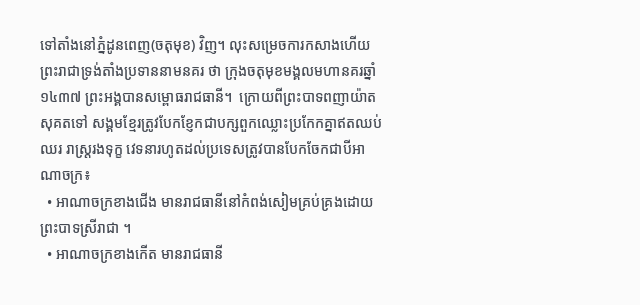ទៅតាំងនៅភ្នំដូនពេញ(ចតុមុខ) វិញ។ លុះសម្រេចការកសាងហើយ ព្រះរាជាទ្រង់តាំងប្រទាននាមនគរ ថា ក្រុងចតុមុខមង្គលមហានគរឆ្នាំ១៤៣៧ ព្រះអង្គបានសម្ពោធរាជធានី។  ក្រោយពីព្រះបាទពញាយ៉ាតសុគតទៅ សង្គមខ្មែរត្រូវបែកខ្ញែកជាបក្សពួកឈ្លោះប្រកែកគ្នាឥតឈប់ឈរ រាស្ត្ររងទុក្ខ វេទនារហូតដល់ប្រទេសត្រូវបានបែកចែកជាបីអាណាចក្រ៖
  • អាណាចក្រខាងជើង មានរាជធានីនៅកំពង់សៀមគ្រប់គ្រងដោយព្រះបាទស្រីរាជា ។
  • អាណាចក្រខាងកើត មានរាជធានី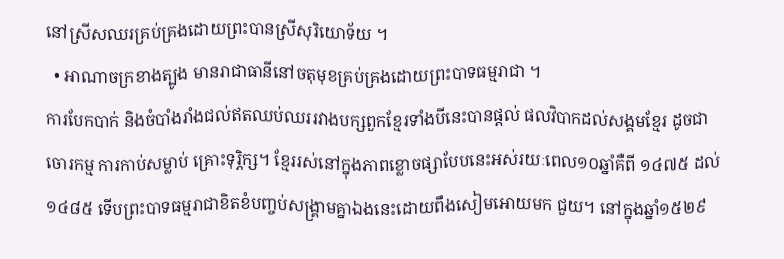នៅស្រីសឈរគ្រប់គ្រងដោយព្រះបានស្រីសុរិយោទ័យ ។
  • អាណាចក្រខាងត្បូង មានរាជាធានីនៅចតុមុខគ្រប់គ្រងដោយព្រះបាទធម្មរាជា ។
ការបែកបាក់ និងចំបាំងរាំងជល់ឥតឈប់ឈររវាងបក្សពួកខ្មែរទាំងបីនេះបានផ្តល់ ផលវិបាកដល់សង្គមខ្មែរ ដូចជា ចោរកម្ម ការកាប់សម្លាប់ គ្រោះទុរ្ភិក្ស។ ខ្មែររស់នៅក្នុងភាពខ្លោចផ្សាបែបនេះអស់រយៈពេល១០ឆ្នាំគឺពី ១៤៧៥ ដល់ ១៤៨៥ ទើបព្រះបាទធម្មរាជាខិតខំបញ្ចប់សង្គ្រាមគ្នាឯងនេះដោយពឹងសៀមអោយមក ជួយ។ នៅក្នុងឆ្នាំ១៥២៩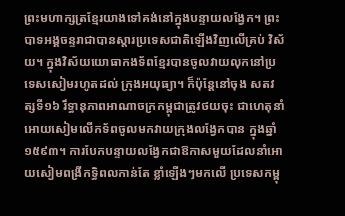ព្រះមហាក្សត្រខ្មែរយាងទៅគង់នៅក្នុងបន្ទាយលង្វែក។ ព្រះបាទអង្គចន្ទរាជាបានស្តារប្រទេសជាតិឡើងវិញលើគ្រប់ វិស័យ។ ក្នុងវិស័យយោធាកងទ័ពខ្មែរបានចូលវាយលុកនៅប្រទេសសៀមរហូតដល់ ក្រុងអយុធ្យា។ ក៏ប៉ុន្តែនៅចុង សតវត្សទី១៦ រឹទ្ធានុភាពអាណាចក្រកម្ពុជាត្រូវថយចុះ ជាហេតុនាំអោយសៀមលើកទ័ពចូលមកវាយក្រុងលង្វែកបាន ក្នុងឆ្នាំ ១៥៩៣។ ការបែកបន្ទាយលង្វែកជាឱកាសមួយដែលនាំអោយសៀមពង្រីកទ្ធិពលកាន់តែ ខ្លាំឡើងៗមកលើ ប្រទេសកម្ពុ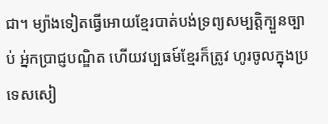ជា។ ម្យ៉ាងទៀតធ្វើអោយខ្មែរបាត់បង់ទ្រព្យសម្បត្តិក្បួនច្បាប់ អ្ន់កប្រាជ្ញបណ្ឌិត ហើយវប្បធម៍ខ្មែរក៏ត្រូវ ហូរចូលក្នុងប្រទេសសៀ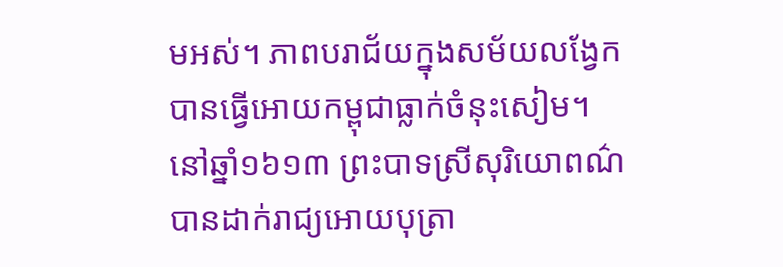មអស់។ ភាពបរាជ័យក្នុងសម័យលង្វែកបានធ្វើអោយកម្ពុជាធ្លាក់ចំនុះសៀម។  នៅឆ្នាំ១៦១៣ ព្រះបាទស្រីសុរិយោពណ៌បានដាក់រាជ្យអោយបុត្រា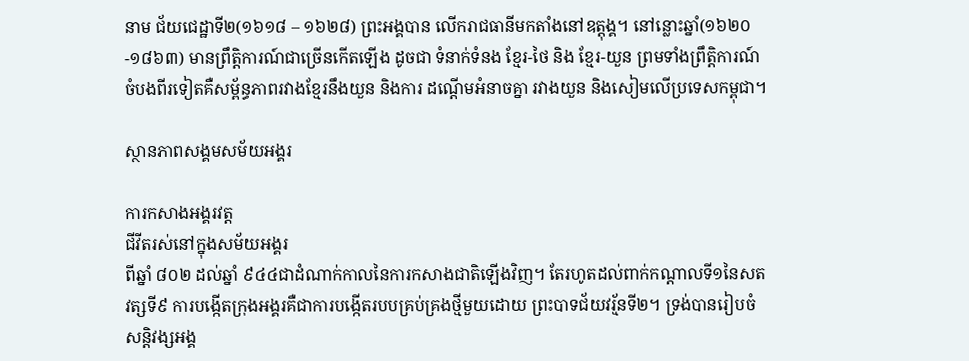នាម ជ័យជេដ្ឋាទី២(១៦១៨ – ១៦២៨) ព្រះអង្គបាន លើករាជធានីមកតាំងនៅឧត្តុង្គ។ នៅន្លោះឆ្នាំ(១៦២០-១៨៦៣) មានព្រឹត្តិការណ៍ជាច្រើនកើតឡើង ដូចជា ទំនាក់ទំនង ខ្មែរ-ថៃ និង ខ្មែរ-យួន ព្រមទាំងព្រឹត្តិការណ៍ចំបងពីរទៀតគឺសម្ព័ន្ធភាពរវាងខ្មែរនឹងយួន និងការ ដណ្តើមអំនាចគ្នា រវាងយួន និងសៀមលើប្រទេសកម្ពុជា។

ស្ថានភាពសង្គមសម័យអង្គរ

ការកសាងអង្គរវត្ត
ជីវីតរស់នៅក្នុងសម័យអង្គរ
ពីឆ្នាំ ៨០២ ដល់ឆ្នាំ ៩៤៤ជាដំណាក់កាលនៃការកសាងជាតិឡើងវិញ។ តែរហូតដល់ពាក់កណ្តាលទី១នៃសតវត្សទី៩ ការបង្កើតក្រុងអង្គរគឺជាការបង្កើតរបបគ្រប់គ្រងថ្មីមួយដោយ ព្រះបាទជ័យវរ្ម័នទី២។ ទ្រង់បានរៀបចំសន្តិវង្សអង្គ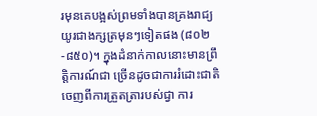រមុនគេបង្អស់ព្រមទាំងបានគ្រងរាជ្យ យូរជាងក្សត្រមុនៗទៀតផង (៨០២-៨៥០)។ ក្នុងដំនាក់កាលនោះមានព្រឹត្តិការណ៍ជា ច្រើនដូចជាការរំដោះជាតិចេញពីការត្រួតត្រារបស់ជ្វា ការ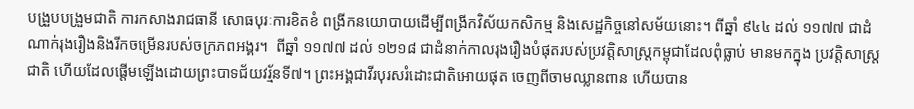បង្រួបបង្រួមជាតិ ការកសាងរាជធានី សោធបុរៈការខិតខំ ពង្រីកនយោបាយដើម្បីពង្រីកវិស័យកសិកម្ម និងសេដ្ឋកិច្ចនៅសម័យនោះ។ ពីឆ្នាំ ៩៤៤ ដល់ ១១៧៧ ជាដំណាក់រុងរឿងនិងរីកចម្រើនរបស់ចក្រភពអង្គរ។  ពីឆ្នាំ ១១៧៧ ដល់ ១២១៨ ជាដំនាក់កាលរុងរឿងបំផុតរបស់ប្រវត្តិសាស្ត្រកម្ពុជាដែលពុំធ្លាប់ មានមកក្នុង ប្រវត្តិសាស្ត្រជាតិ ហើយដែលផ្តើមឡើងដោយព្រះបាទជ័យវរ្ម័នទី៧។ ព្រះអង្គជាវីរបុរសរំដោះជាតិអោយផុត ចេញពីចាមឈ្លានពាន ហើយបាន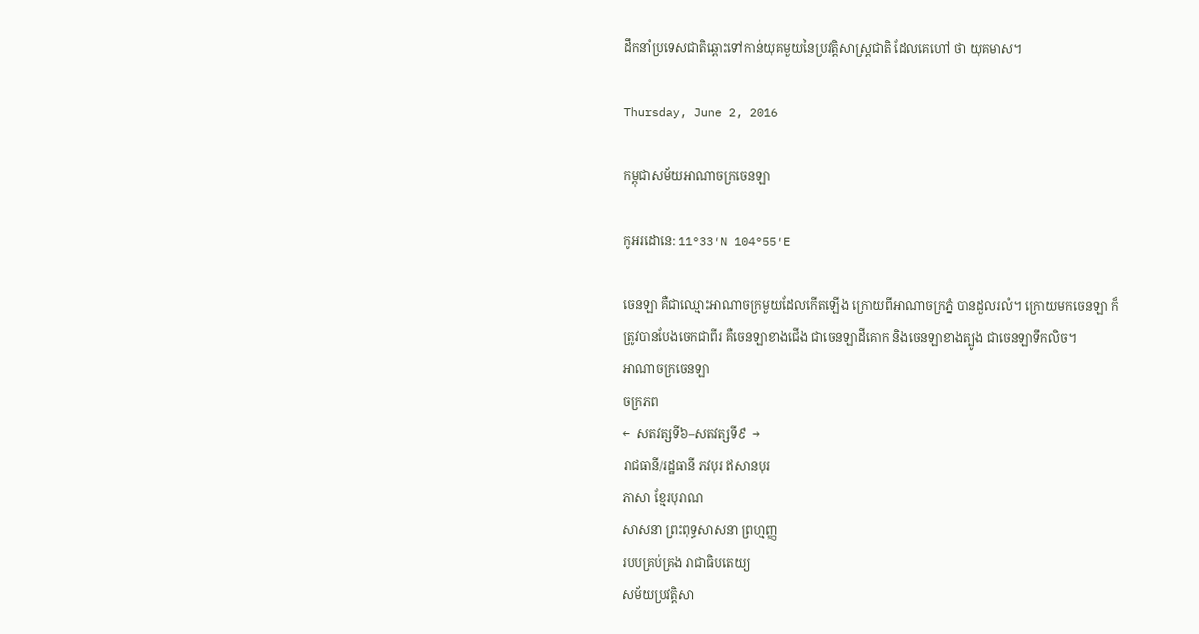ដឹកនាំប្រទេសជាតិឆ្ពោះទៅកាន់យុគមួយនៃប្រវត្តិសាស្ត្រជាតិ ដែលគេហៅ ថា យុគមាស។

Thursday, June 2, 2016

កម្ពុជាសម័យអាណាចក្រចេនឡា

កូអរដោនេ: 11°33′N 104°55′E

ចេនឡា គឺជាឈ្មោះអាណាចក្រមួយដែលកើតឡើង ក្រោយពីអាណាចក្រភ្នំ បានដួលរលំ។ ក្រោយមកចេនឡា ក៏ត្រូវបានបែងចេកជាពីរ គឺចេនឡាខាងជើង ជាចេនឡាដីគោក និងចេនឡាខាងត្បូង ជាចេនឡាទឹកលិច។
អាណាចក្រចេនឡា
ចក្រភព
←  សតវត្សទី៦–សតវត្សទី៩  →
រាជធានី/រដ្ឋធានី ភវបុរ ឥសានបុរ
ភាសា ខ្មែរបុរាណ
សាសនា ព្រះពុទ្ធសាសនា ព្រហ្មញ្ញ
របបគ្រប់គ្រង រាជាធិបតេយ្យ
សម័យប្រវត្តិសា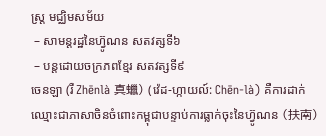ស្ត្រ មជ្ឈិមសម័យ
 – សាមន្តរដ្ឋនៃហ៊្វូណន សតវត្សទី៦
 – បន្តដោយចក្រភពខ្មែរ សតវត្សទី៩
ចេនឡា (រឺ Zhēnlà 真蠟) (វ៉េដ-ហ្កាយល៍: Chēn-là) គឺការដាក់ឈ្មោះជាភាសាចិនចំពោះកម្ពុជាបន្ទាប់ការធ្លាក់ចុះនៃហ៊្វូណន (扶南)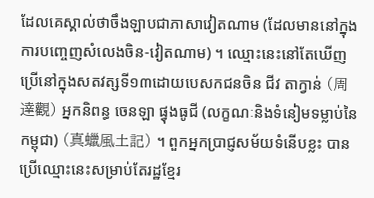ដែលគេស្គាល់ថាចឹងឡាបជាភាសាវៀតណាម (ដែលមាននៅក្នុងការបញ្ចេញសំលេងចិន-វៀតណាម) ។ ឈ្មោះនេះនៅតែឃើញប្រើនៅក្នុងសតវត្សទី១៣ដោយបេសកជនចិន ជីវ តាក្វាន់ (周達觀) អ្នកនិពន្ធ ចេនឡា ផ្វុងធូជី (លក្ខណៈនិងទំនៀមទម្លាប់នៃកម្ពុជា) (真蠟風土記) ។ ពួកអ្នកប្រាជ្ញសម័យទំនើបខ្លះ បានប្រើឈ្មោះនេះសម្រាប់តែរដ្ឋខ្មែរ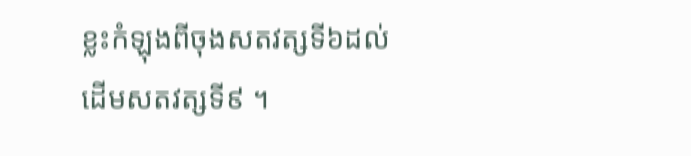ខ្លះកំឡុងពីចុងសតវត្សទី៦ដល់ដើមសតវត្សទី៩ ។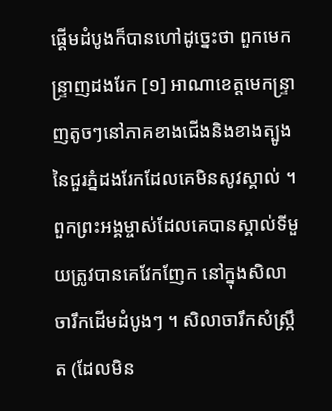ផ្ដើមដំបូងក៏បានហៅដូច្នេះថា ពួកមេកន្ទ្រាញដងរែក [១] អាណាខេត្តមេកន្ទ្រាញតូចៗនៅភាគខាងជើងនិងខាងត្បូងនៃជួរភ្នំដងរែកដែលគេមិនសូវស្គាល់ ។ ពួកព្រះអង្គម្ចាស់ដែលគេបានស្គាល់ទីមួយត្រូវបានគេវែកញែក នៅក្នុងសិលាចារឹកដើមដំបូងៗ ។ សិលាចារឹកសំស្ក្រឹត (ដែលមិន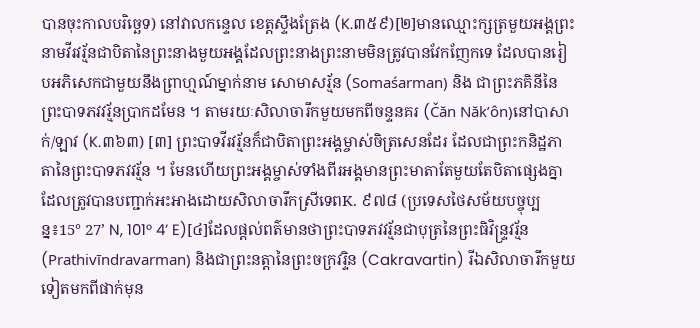បានចុះកាលបរិច្ឆេទ) នៅវាលកន្ទេល ខេត្តស្ទឹងត្រែង (K.៣៥៩)[២]មានឈ្មោះក្សត្រមួយអង្គព្រះនាមវីរវរ្ម័នជាបិតានៃព្រះនាងមួយអង្គដែលព្រះនាងព្រះនាមមិនត្រូវបានវែកញែកទេ ដែលបានរៀបអភិសេកជាមួយនឹងព្រាហ្មណ៍ម្នាក់នាម សោមាសរ្ម័ន (Somaśarman) និង ជាព្រះភគិនីនៃព្រះបាទភវវរ្ម័នប្រាកដមែន ។ តាមរយៈសិលាចារឹកមួយមកពីចន្ទនគរ (Čăn Năk’ôn)នៅបាសាក់/ឡាវ (K.៣៦៣) [៣] ព្រះបាទវីរវរ្ម័នក៏ជាបិតាព្រះអង្គម្ចាស់ចិត្រសេនដែរ ដែលជាព្រះកនិដ្ឋភាតានៃព្រះបាទភវវរ្ម័ន ។ មែនហើយព្រះអង្គម្ចាស់ទាំងពីរអង្គមានព្រះមាតាតែមួយតែបិតាផ្សេងគ្នា ដែលត្រូវបានបញ្ជាក់អះអាងដោយសិលាចារឹកស្រីទេពK. ៩៧៨ (ប្រទេសថៃសម័យបច្ចុប្បន្ន៖15° 27’ N, 101° 4’ E)[៤]ដែលផ្ដល់ពត៌មានថាព្រះបាទភវវរ្ម័នជាបុត្រនៃព្រះធិវិន្ទ្រវរ្ម័ន (Prathivīndravarman) និងជាព្រះនត្តានៃព្រះចក្រវរ្ទិន (Cakravartin) រីឯសិលាចារឹកមួយទៀតមកពីផាក់មុន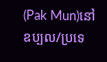(Pak Mun)នៅឧប្បល/ប្រទេ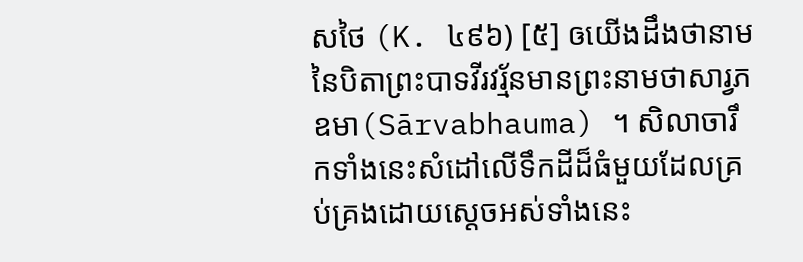សថៃ (K. ៤៩៦) [៥] ឲយើងដឹងថានាមនៃបិតាព្រះបាទវីរវរ្ម័នមានព្រះនាមថាសារ្វភឧមា(Sārvabhauma) ។ សិលាចារឹកទាំងនេះសំដៅលើទឹកដីដ៏ធំមួយដែលគ្រប់គ្រងដោយស្ដេចអស់ទាំងនេះ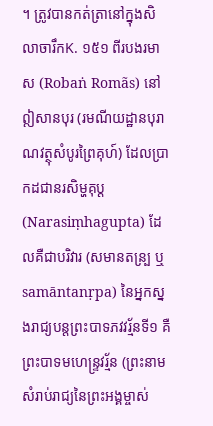។ ត្រូវបានកត់ត្រានៅក្នុងសិលាចារឹកK. ១៥១ ពីរបងរមាស (Robaṅ Romãs) នៅឦសានបុរ (រមណីយដ្ឋានបុរាណវត្ថុសំបូរព្រៃគុហ៍) ដែលប្រាកដជានរសិម្ហគុប្ត (Narasiṃhagupta) ដែលគឺជាបរិវារ (សមានតន្រ្ប ឬ samāntanṛpa) នៃអ្នកស្នងរាជ្យបន្តព្រះបាទភវវរ្ម័នទី១ គឺព្រះបាទមហេន្ទ្រវរ្ម័ន (ព្រះនាមសំរាប់រាជ្យនៃព្រះអង្គម្ចាស់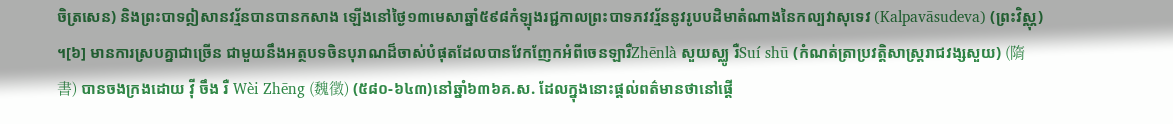ចិត្រសេន) និងព្រះបាទឦសានវរ្ម័នបានបានកសាង ឡើងនៅថ្ងៃ១៣មេសាឆ្នាំ៥៩៨កំឡុងរជ្ជកាលព្រះបាទភវវរ្ម័ននូវរូបបដិមាតំណាងនៃកល្បវាសុទេវ (Kalpavāsudeva) (ព្រះវិស្ណុ) ។[៦] មានការស្របគ្នាជាច្រើន ជាមួយនឹងអត្ថបទចិនបុរាណដ៏ចាស់បំផុតដែលបានវែកញែកអំពីចេនឡារឺZhēnlà សួយស្ឈូ រឺSuí shū (កំណត់ត្រាប្រវត្តិសាស្ត្ររាជវង្សសួយ) (隋書) បានចងក្រងដោយ វ៉ី ចឹង រឺ Wèi Zhēng (魏徵) (៥៨០-៦៤៣)នៅឆ្នាំ៦៣៦គ.ស. ដែលក្នុងនោះផ្ដល់ពត៌មានថានៅផ្ដើ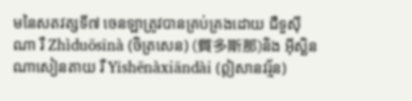មនៃសតវត្សទី៧ ចេនឡាត្រូវបានគ្រប់គ្រងដោយ ជឺទួស៊ីណា រឺ Zhìduōsīnà (ចិត្រសេន) (質多斯那)និង អ៊ីស្ឆិនណាសៀនតាយ រឺ Yīshēnàxiāndài (ឦសានវរ្ម័ន)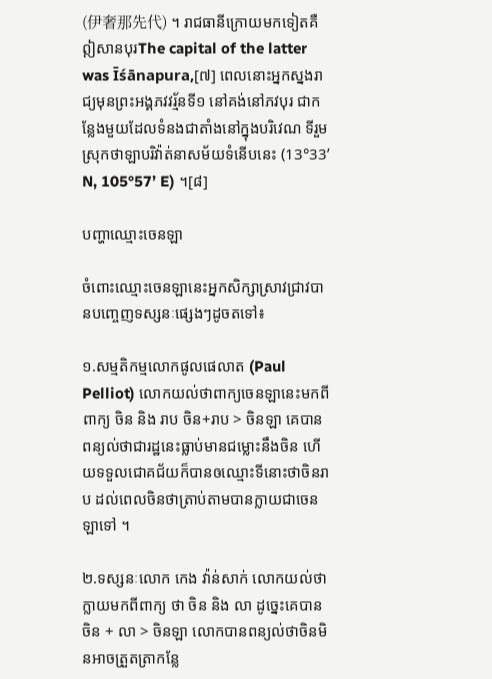(伊奢那先代) ។ រាជធានីក្រោយមកទៀតគឺឦសានបុរThe capital of the latter was Īśānapura,[៧] ពេលនោះអ្នកស្នងរាជ្យមុនព្រះអង្គភវវរ្ម័នទី១ នៅគង់នៅភវបុរ ជាកន្លែងមួយដែលទំនងជាតាំងនៅក្នុងបរិវេណ ទីរួមស្រុកថាឡាបរិវ៉ាត់នាសម័យទំនើបនេះ (13°33’ N, 105°57’ E) ។[៨]

បញ្ហាឈ្មោះចេនឡា

ចំពោះឈ្មោះចេនឡានេះអ្នកសិក្សាស្រាវជ្រាវបានបញ្ចេញទស្សនៈផ្សេងៗដូចតទៅ៖

១.សម្មតិកម្មលោកផូលផេលាត (Paul Pelliot) លោកយល់ថាពាក្យចេនឡានេះមកពីពាក្យ ចិន និង រាប ចិន+រាប > ចិនឡា គេបានពន្យល់ថាជារដ្ឋនេះធ្លាប់មានជម្លោះនឹងចិន ហើយទទួលជោគជ័យក៏បានឲឈ្មោះទីនោះថាចិនរាប ដល់ពេលចិនថាត្រាប់តាមបានក្លាយជាចេនឡាទៅ ។

២.ទស្សនៈលោក កេង វ៉ាន់សាក់ លោកយល់ថាក្លាយមកពីពាក្យ ថា ចិន និង លា ដូច្នេះគេបាន ចិន + លា > ចិនឡា លោកបានពន្យល់ថាចិនមិនអាចត្រួតត្រាកន្លែ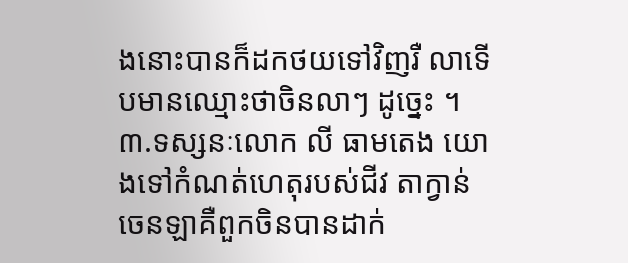ងនោះបានក៏ដកថយទៅវិញរឺ លាទើបមានឈ្មោះថាចិនលាៗ ដូច្នេះ ។
៣.ទស្សនៈលោក លី ធាមតេង យោងទៅកំណត់ហេតុរបស់ជីវ តាក្វាន់ ចេនឡាគឺពួកចិនបានដាក់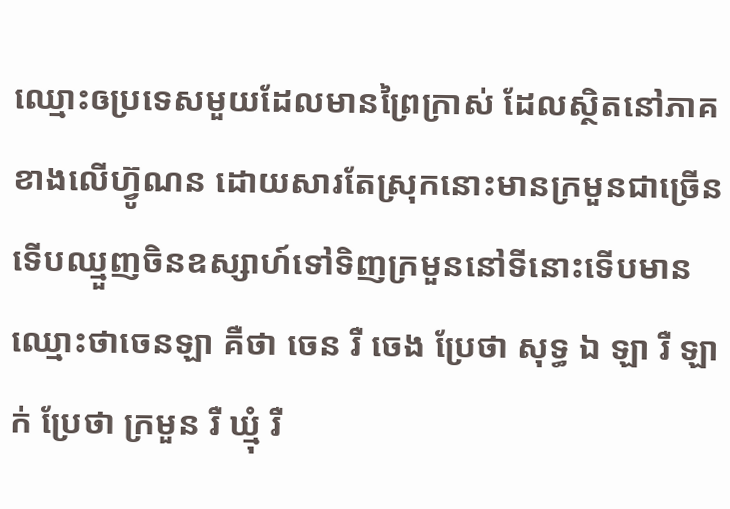ឈ្មោះឲប្រទេសមួយដែលមានព្រៃក្រាស់ ដែលស្ថិតនៅភាគខាងលើហ៊្វូណន ដោយសារតែស្រុកនោះមានក្រមួនជាច្រើន ទើបឈ្មួញចិនឧស្សាហ៍ទៅទិញក្រមួននៅទីនោះទើបមានឈ្មោះថាចេនឡា គឺថា ចេន រឺ ចេង ប្រែថា សុទ្ធ ឯ ឡា រឺ ឡាក់ ប្រែថា ក្រមួន រឺ ឃ្មុំ រឺ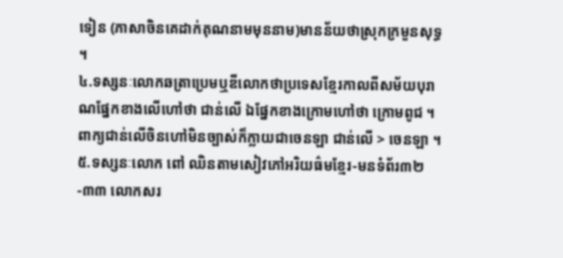ទៀន (ភាសាចិនគេដាក់គុណនាមមុននាម)មានន័យថាស្រុកក្រមួនសុទ្ធ ។
៤.ទស្សនៈលោកឆត្រាប្រេមឬឌីលោកថាប្រទេសខ្មែរកាលពីសម័យបុរាណផ្នែកខាងលើហៅថា ជាន់លើ ឯផ្នែកខាងក្រោមហៅថា ក្រោមពូជ ។ ពាក្យជាន់លើចិនហៅមិនច្បាស់ក៏ក្លាយជាចេនឡា ជាន់លើ > ចេនឡា ។
៥.ទស្សនៈលោក ពៅ ឈិនតាមសៀវភៅអរិយធ៌មខ្មែរ-មនទំព័រ៣២-៣៣ លោកសរ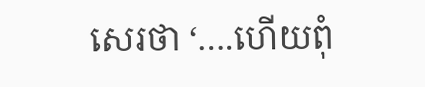សេរថា ‘….ហើយពុំ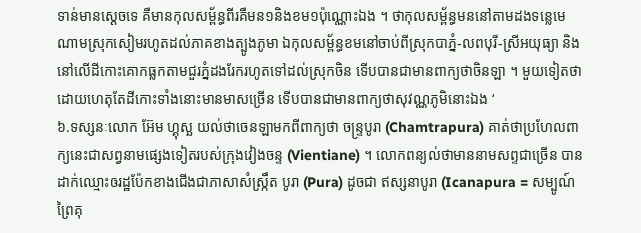ទាន់មានស្ដេចទេ គឺមានកុលសម្ព័ន្ធពីរគឺមន១និងខម១ប៉ុណ្ណោះឯង ។ ថាកុលសម្ព័ន្ធមននៅតាមដងទន្លេមេណាមស្រុកសៀមរហូតដល់ភាគខាងត្បូងភូមា ឯកុលសម្ព័ន្ធខមនៅចាប់ពីស្រុកបាភ្នំ-លពបុរី-ស្រីអយុធ្យា និងនៅលើដីកោះគោកធ្លកតាមជួរភ្នំដងរែករហូតទៅដល់ស្រុកចិន ទើបបានជាមានពាក្យថាចិនឡា ។ មួយទៀតថា ដោយហេតុតែដីកោះទាំងនោះមានមាសច្រើន ទើបបានជាមានពាក្យថាសុវណ្ណភូមិនោះឯង ‘
៦.ទស្សនៈលោក អ៊ែម ហ្គុស្ឆ យល់ថាចេនឡាមកពីពាក្យថា ចន្ទ្របូរា (Chamtrapura) គាត់ថាប្រហែលពាក្យនេះជាសព្វនាមផ្សេងទៀតរបស់ក្រុងវៀងចន្ទ (Vientiane) ។ លោកពន្យល់ថាមាននាមសព្ទជាច្រើន បានដាក់ឈ្មោះឲរដ្ឋប៉ែកខាងជើងជាភាសាសំស្ក្រឹត បូរា (Pura) ដូចជា ឥស្សនាបូរា (Icanapura = សម្បូណ៍ព្រៃគុ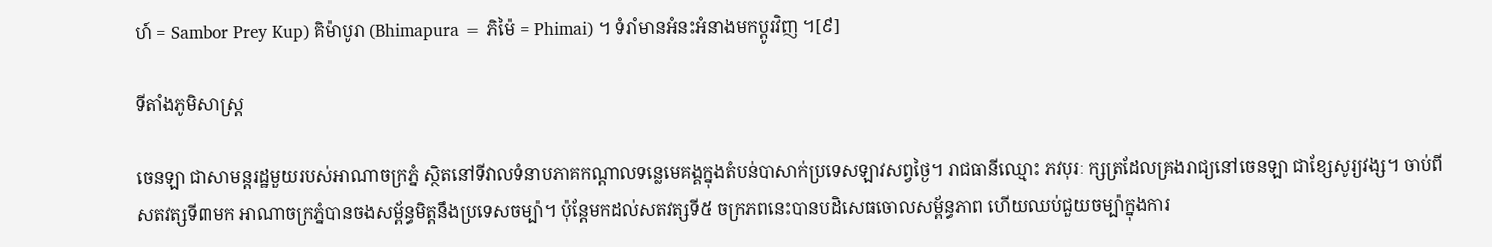ហ៍ = Sambor Prey Kup) គិម៉ាបូរា (Bhimapura = ភិម៉ៃ = Phimai) ។ ទំរាំមានអំនះអំនាងមកប្ដូរវិញ ។[៩]

ទីតាំងភូមិសាស្ត្រ

ចេនឡា ជាសាមន្តរដ្ឋមួយរបស់អាណាចក្រភ្នំ ស្ថិតនៅទីវាលទំនាបភាគកណ្ដាលទន្លេមេគង្គក្នុងតំបន់បាសាក់ប្រទេសឡាវសព្វថ្ងៃ។ រាជធានីឈ្មោះ ភវបុរៈ ក្សត្រដែលគ្រងរាជ្យនៅចេនឡា ជាខ្សែសូរ្យវង្ស។ ចាប់ពីសតវត្សទី៣មក អាណាចក្រភ្នំបានចងសម្ព័ន្ធមិត្តនឹងប្រទេសចម្ប៉ា។ ប៉ុន្តែមកដល់សតវត្សទី៥ ចក្រភពនេះបានបដិសេធចោលសម្ព័ន្ធភាព ហើយឈប់ជួយចម្ប៉ាក្នុងការ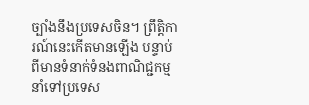ច្បាំងនឹងប្រទេសចិន។ ព្រឹត្តិការណ៍នេះកើតមានឡើង បន្ទាប់ពីមានទំនាក់ទំនងពាណិជ្ជកម្មនាំទៅប្រទេស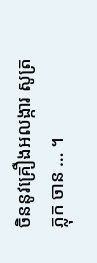ចិននូវគ្រឿងអលង្ការ សូត្រ ភ្លុក ចាន … ។